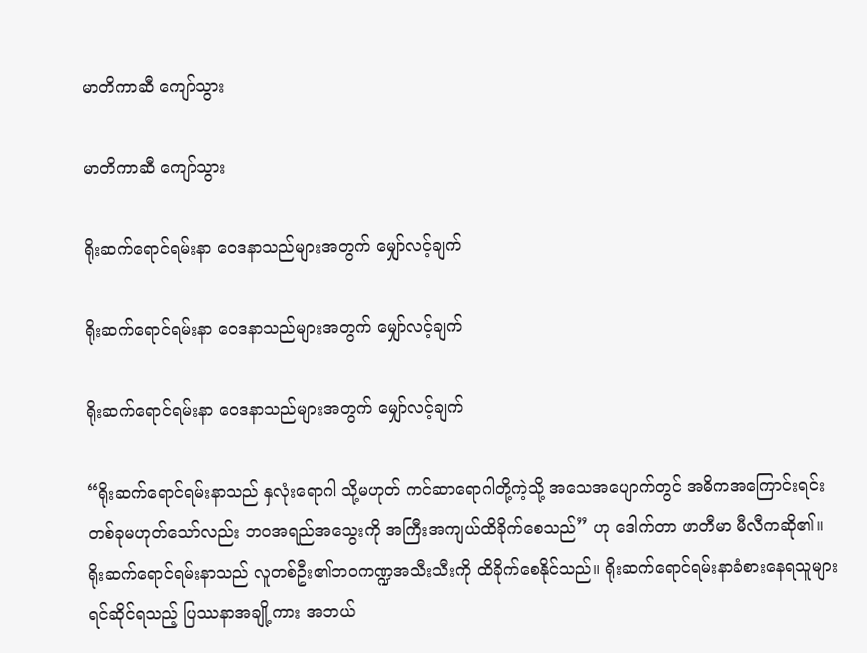မာတိကာဆီ ကျော်သွား

မာတိကာဆီ ကျော်သွား

ရိုးဆက်ရောင်ရမ်းနာ ဝေဒနာသည်များအတွက် မျှော်လင့်ချက်

ရိုးဆက်ရောင်ရမ်းနာ ဝေဒနာသည်များအတွက် မျှော်လင့်ချက်

ရိုးဆက်ရောင်ရမ်းနာ ဝေဒနာသည်များအတွက် မျှော်လင့်ချက်

“ရိုးဆက်ရောင်ရမ်းနာသည် နှလုံးရောဂါ သို့မဟုတ် ကင်ဆာရောဂါတို့ကဲ့သို့ အသေအပျောက်တွင် အဓိကအကြောင်းရင်းတစ်ခုမဟုတ်သော်လည်း ဘဝအရည်အသွေးကို အကြီးအကျယ်ထိခိုက်စေသည်” ဟု ဒေါက်တာ ဖာတီမာ မီလီကဆို၏။ ရိုးဆက်ရောင်ရမ်းနာသည် လူတစ်ဦး၏ဘဝကဏ္ဍအသီးသီးကို ထိခိုက်စေနိုင်သည်။ ရိုးဆက်ရောင်ရမ်းနာခံစားနေရသူများ ရင်ဆိုင်ရသည့် ပြဿနာအချို့ကား အဘယ်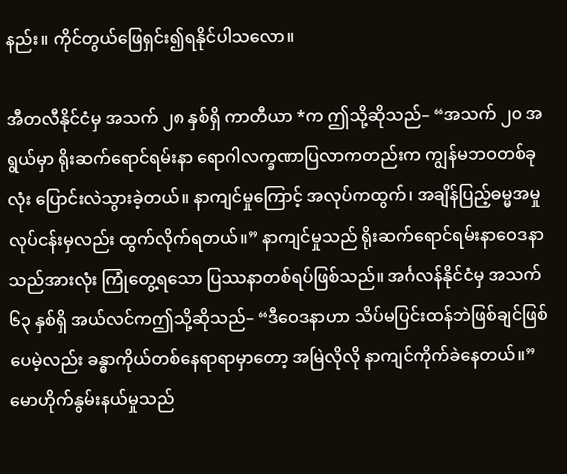နည်း။ ကိုင်တွယ်ဖြေရှင်း၍ရနိုင်ပါသလော။

အီတလီနိုင်ငံမှ အသက် ၂၈ နှစ်ရှိ ကာတီယာ *က ဤသို့ဆိုသည်– “အသက် ၂၀ အရွယ်မှာ ရိုးဆက်ရောင်ရမ်းနာ ရောဂါလက္ခဏာပြလာကတည်းက ကျွန်မဘဝတစ်ခုလုံး ပြောင်းလဲသွားခဲ့တယ်။ နာကျင်မှုကြောင့် အလုပ်ကထွက်၊ အချိန်ပြည့်ဓမ္မအမှုလုပ်ငန်းမှလည်း ထွက်လိုက်ရတယ်။” နာကျင်မှုသည် ရိုးဆက်ရောင်ရမ်းနာဝေဒနာသည်အားလုံး ကြုံတွေ့ရသော ပြဿနာတစ်ရပ်ဖြစ်သည်။ အင်္ဂလန်နိုင်ငံမှ အသက် ၆၃ နှစ်ရှိ အယ်လင်ကဤသို့ဆိုသည်– “ဒီဝေဒနာဟာ သိပ်မပြင်းထန်ဘဲဖြစ်ချင်ဖြစ်ပေမဲ့လည်း ခန္ဓာကိုယ်တစ်နေရာရာမှာတော့ အမြဲလိုလို နာကျင်ကိုက်ခဲနေတယ်။” မောဟိုက်နွမ်းနယ်မှုသည်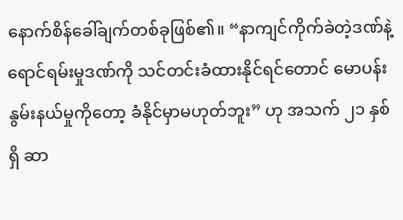နောက်စိန်ခေါ်ချက်တစ်ခုဖြစ်၏။ “နာကျင်ကိုက်ခဲတဲ့ဒဏ်နဲ့ ရောင်ရမ်းမှုဒဏ်ကို သင်တင်းခံထားနိုင်ရင်တောင် မောပန်းနွမ်းနယ်မှုကိုတော့ ခံနိုင်မှာမဟုတ်ဘူး” ဟု အသက် ၂၁ နှစ်ရှိ ဆာ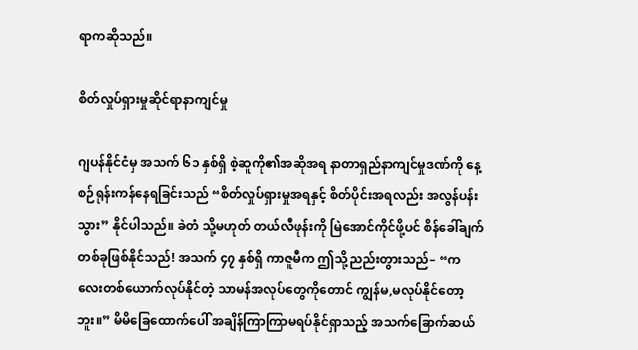ရာကဆိုသည်။

စိတ်လှုပ်ရှားမှုဆိုင်ရာနာကျင်မှု

ဂျပန်နိုင်ငံမှ အသက် ၆၁ နှစ်ရှိ စဲ့ဆူကို၏အဆိုအရ နာတာရှည်နာကျင်မှုဒဏ်ကို နေ့စဉ်ရုန်းကန်နေရခြင်းသည် “စိတ်လှုပ်ရှားမှုအရနှင့် စိတ်ပိုင်းအရလည်း အလွန်ပန်းသွား” နိုင်ပါသည်။ ခဲတံ သို့မဟုတ် တယ်လီဖုန်းကို မြဲအောင်ကိုင်ဖို့ပင် စိန်ခေါ်ချက်တစ်ခုဖြစ်နိုင်သည်! အသက် ၄၇ နှစ်ရှိ ကာဇူမီက ဤသို့ညည်းတွားသည်– “ကလေးတစ်ယောက်လုပ်နိုင်တဲ့ သာမန်အလုပ်တွေကိုတောင် ကျွန်မ,မလုပ်နိုင်တော့ဘူး။” မိမိခြေထောက်ပေါ် အချိန်ကြာကြာမရပ်နိုင်ရှာသည့် အသက်ခြောက်ဆယ်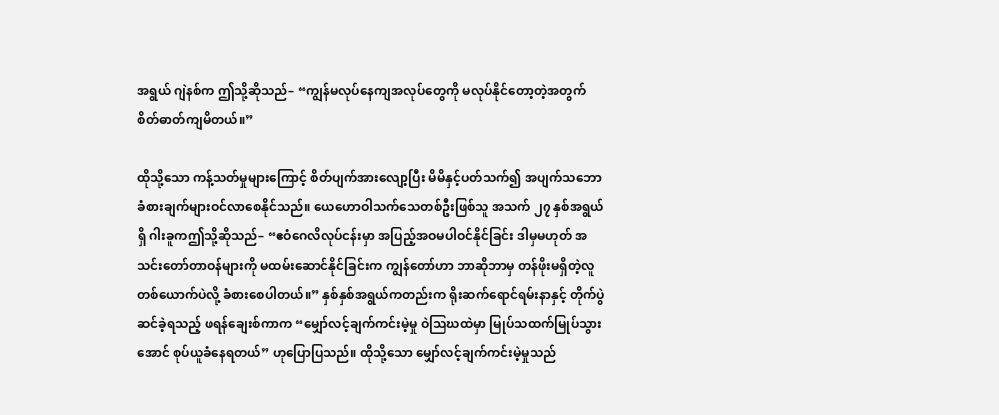အရွယ် ဂျဲနစ်က ဤသို့ဆိုသည်– “ကျွန်မလုပ်နေကျအလုပ်တွေကို မလုပ်နိုင်တော့တဲ့အတွက် စိတ်ဓာတ်ကျမိတယ်။”

ထိုသို့သော ကန့်သတ်မှုများကြောင့် စိတ်ပျက်အားလျော့ပြီး မိမိနှင့်ပတ်သက်၍ အပျက်သဘောခံစားချက်များဝင်လာစေနိုင်သည်။ ယေဟောဝါသက်သေတစ်ဦးဖြစ်သူ အသက် ၂၇ နှစ်အရွယ်ရှိ ဂါးခူကဤသို့ဆိုသည်– “ဧဝံဂေလိလုပ်ငန်းမှာ အပြည့်အဝမပါဝင်နိုင်ခြင်း ဒါမှမဟုတ် အသင်းတော်တာဝန်များကို မထမ်းဆောင်နိုင်ခြင်းက ကျွန်တော်ဟာ ဘာဆိုဘာမှ တန်ဖိုးမရှိတဲ့လူတစ်ယောက်ပဲလို့ ခံစားစေပါတယ်။” နှစ်နှစ်အရွယ်ကတည်းက ရိုးဆက်ရောင်ရမ်းနာနှင့် တိုက်ပွဲဆင်ခဲ့ရသည့် ဖရန်ချေးစ်ကာက “မျှော်လင့်ချက်ကင်းမဲ့မှု ဝဲသြဃထဲမှာ မြုပ်သထက်မြုပ်သွားအောင် စုပ်ယူခံနေရတယ်” ဟုပြောပြသည်။ ထိုသို့သော မျှော်လင့်ချက်ကင်းမဲ့မှုသည်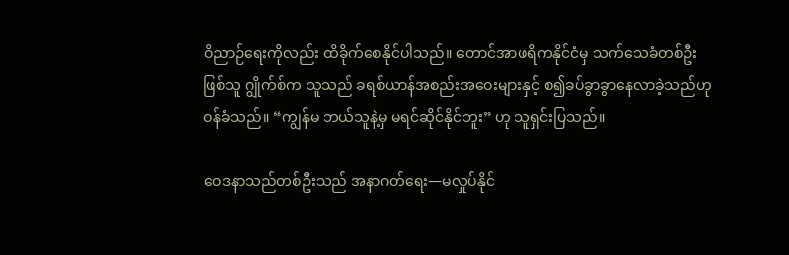ဝိညာဉ်ရေးကိုလည်း ထိခိုက်စေနိုင်ပါသည်။ တောင်အာဖရိကနိုင်ငံမှ သက်သေခံတစ်ဦးဖြစ်သူ ဂျွိုက်စ်က သူသည် ခရစ်ယာန်အစည်းအဝေးများနှင့် စ၍ခပ်ခွာခွာနေလာခဲ့သည်ဟု ဝန်ခံသည်။ “ကျွန်မ ဘယ်သူနဲ့မှ မရင်ဆိုင်နိုင်ဘူး” ဟု သူရှင်းပြသည်။

ဝေဒနာသည်တစ်ဦးသည် အနာဂတ်ရေး—မလှုပ်နိုင်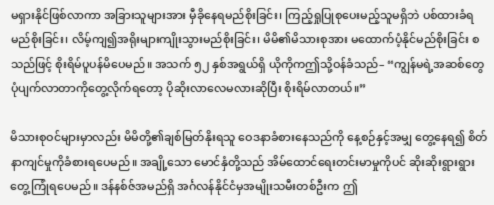မရှားနိုင်ဖြစ်လာကာ အခြားသူများအား မှီခိုနေရမည်စိုးခြင်း၊ ကြည့်ရှုပြုစုပေးမည့်သူမရှိဘဲ ပစ်ထားခံရမည်စိုးခြင်း၊ လိမ့်ကျ၍အရိုးများကျိုးသွားမည်စိုးခြင်း၊ မိမိ၏မိသားစုအား မထောက်ပံ့နိုင်မည်စိုးခြင်း စသည်ဖြင့် စိုးရိမ်ပူပန်မိပေမည်။ အသက် ၅၂ နှစ်အရွယ်ရှိ ယိုကိုကဤသို့ဝန်ခံသည်– “ကျွန်မရဲ့အဆစ်တွေ ပုံပျက်လာတာကိုတွေ့လိုက်ရတော့ ပိုဆိုးလာလေမလားဆိုပြီး စိုးရိမ်လာတယ်။”

မိသားစုဝင်များမှာလည်း မိမိတို့၏ချစ်မြတ်နိုးရသူ ဝေဒနာခံစားနေသည်ကို နေ့စဉ်နှင့်အမျှ တွေ့နေရ၍ စိတ်နာကျင်မှုကိုခံစားရပေမည်။ အချို့သော မောင်နှံတို့သည် အိမ်ထောင်ရေးတင်းမာမှုကိုပင် ဆိုးဆိုးရွားရွား တွေ့ကြုံရပေမည်။ ဒန်နစ်ဇ်အမည်ရှိ အင်္ဂလန်နိုင်ငံမှအမျိုးသမီးတစ်ဦးက ဤ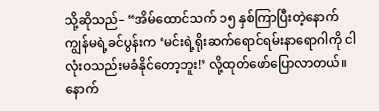သို့ဆိုသည်– “အိမ်ထောင်သက် ၁၅ နှစ်ကြာပြီးတဲ့နောက် ကျွန်မရဲ့ခင်ပွန်းက ‘မင်းရဲ့ရိုးဆက်ရောင်ရမ်းနာရောဂါကို ငါလုံးဝသည်းမခံနိုင်တော့ဘူး!’ လို့ထုတ်ဖော်ပြောလာတယ်။ နောက်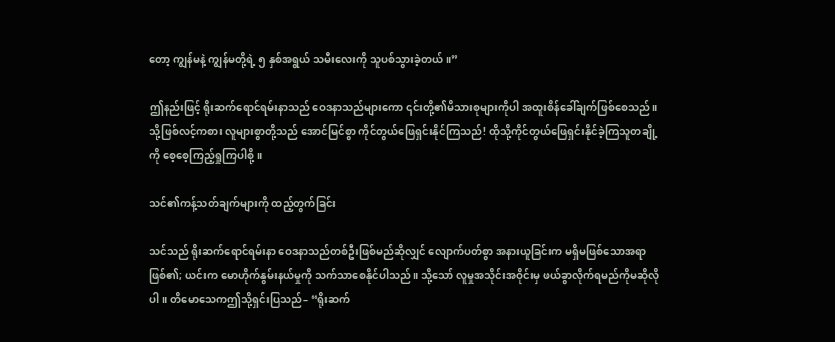တော့ ကျွန်မနဲ့ ကျွန်မတို့ရဲ့ ၅ နှစ်အရွယ် သမီးလေးကို သူပစ်သွားခဲ့တယ်။”

ဤနည်းဖြင့် ရိုးဆက်ရောင်ရမ်းနာသည် ဝေဒနာသည်များကော ၎င်းတို့၏မိသားစုများကိုပါ အထူးစိန်ခေါ်ချက်ဖြစ်စေသည်။ သို့ဖြစ်လင့်ကစား လူများစွာတို့သည် အောင်မြင်စွာ ကိုင်တွယ်ဖြေရှင်းနိုင်ကြသည်! ထိုသို့ကိုင်တွယ်ဖြေရှင်းနိုင်ခဲ့ကြသူတချို့ကို စေ့စေ့ကြည့်ရှုကြပါစို့။

သင်၏ကန့်သတ်ချက်များကို ထည့်တွက်ခြင်း

သင်သည် ရိုးဆက်ရောင်ရမ်းနာ ဝေဒနာသည်တစ်ဦးဖြစ်မည်ဆိုလျှင် လျောက်ပတ်စွာ အနားယူခြင်းက မရှိမဖြစ်သောအရာဖြစ်၏; ယင်းက မောဟိုက်နွမ်းနယ်မှုကို သက်သာစေနိုင်ပါသည်။ သို့သော် လူမှုအသိုင်းအဝိုင်းမှ ဖယ်ခွာလိုက်ရမည်ကိုမဆိုလိုပါ။ တိမောသေကဤသို့ရှင်းပြသည်– “ရိုးဆက်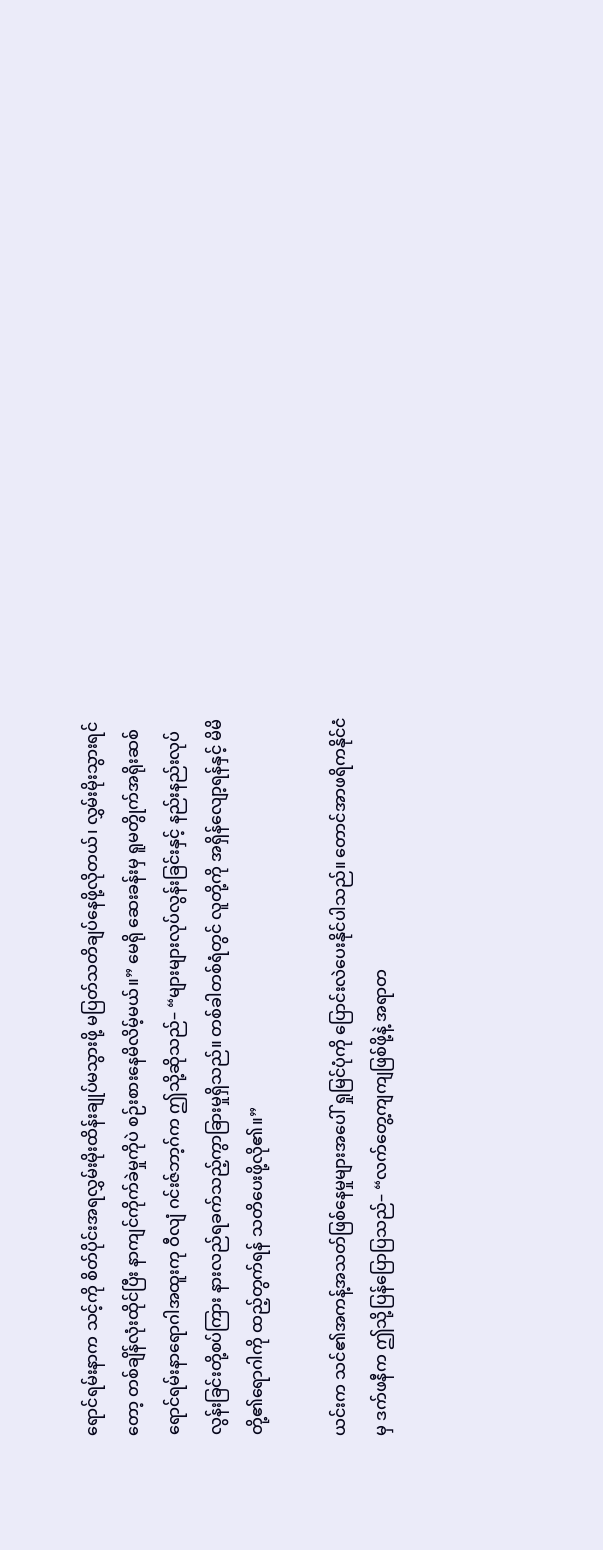ရောင်ရမ်းနာက သင့်ကို စိတ်ပိုင်းအရလွှမ်းမိုးထိန်းချုပ်မသွားဖို့ မပြတ်သတိချပ်နေဖို့လိုတယ်၊ လွှမ်းမိုးသွားရင်တော့ တစ်ချိန်လုံးထိုင်ပြီး နာကျင်ကိုက်ခဲမှုကိုပဲ စဉ်းစားနေမိလိမ့်မယ်။” မေရို ဆေးခန်းမှ ရူမတွိုက်အရိုးဆစ်ရောင်ရမ်းနာရောဂါအထူးကု ဝီလျံ ဂင်းဇ်ဘာ့ဂ်က ဤသို့ဆိုသည်– “များများလုပ်လွန်းခြင်းနှင့် နည်းနည်းလုပ်လွန်းခြင်းတို့စပ်ကြား နားလည်ရခက်သည့်ကွာခြားမှုရှိသည်။ တစ်ခါတစ်ရံတွင် လူတို့ကို အရှိန်လျော့ရန်နှင့် မိမိတို့၏ရောဂါကို ထည့်တွက်ရန် သတိပေးဖို့လို၏။”

ယင်းက သင်၏အကန့်အသတ်ဖြစ်နေမှုများအပေါ် ရှုမြင်ပုံကို ပြောင်းလဲပေးနိုင်ပါသည်။ တောင်အာဖရိကနိုင်ငံမှ ဒက်ဖနီက ဤသို့ပြန်ပြောပြသည်– “လက်တွေ့ကျကျဖြစ်ဖို့နဲ့ အရာတ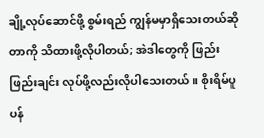ချို့လုပ်ဆောင်ဖို့ စွမ်းရည် ကျွန်မမှာရှိသေးတယ်ဆိုတာကို သိထားဖို့လိုပါတယ်; အဲဒါတွေကို ဖြည်းဖြည်းချင်း လုပ်ဖို့လည်းလိုပါသေးတယ်။ စိုးရိမ်ပူပန်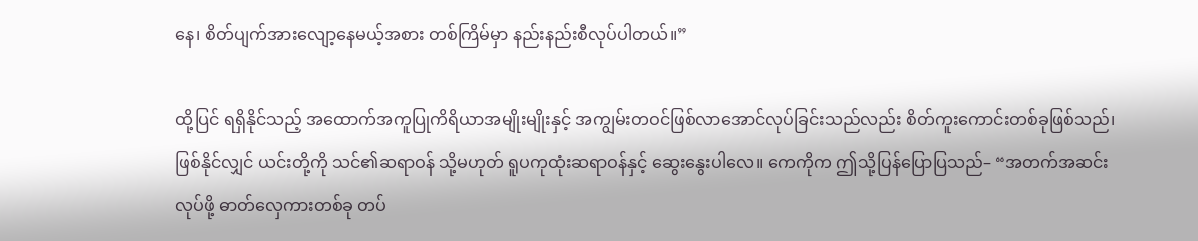နေ၊ စိတ်ပျက်အားလျော့နေမယ့်အစား တစ်ကြိမ်မှာ နည်းနည်းစီလုပ်ပါတယ်။”

ထို့ပြင် ရရှိနိုင်သည့် အထောက်အကူပြုကိရိယာအမျိုးမျိုးနှင့် အကျွမ်းတဝင်ဖြစ်လာအောင်လုပ်ခြင်းသည်လည်း စိတ်ကူးကောင်းတစ်ခုဖြစ်သည်၊ ဖြစ်နိုင်လျှင် ယင်းတို့ကို သင်၏ဆရာဝန် သို့မဟုတ် ရူပကုထုံးဆရာဝန်နှင့် ဆွေးနွေးပါလေ။ ကေကိုက ဤသို့ပြန်ပြောပြသည်– “အတက်အဆင်းလုပ်ဖို့ ဓာတ်လှေကားတစ်ခု တပ်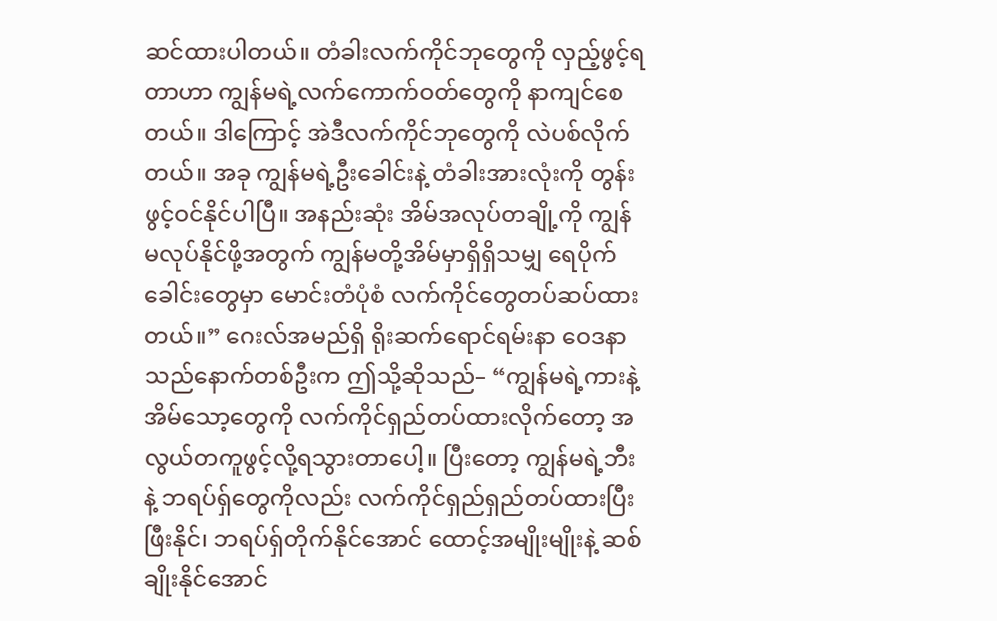ဆင်ထားပါတယ်။ တံခါးလက်ကိုင်ဘုတွေကို လှည့်ဖွင့်ရတာဟာ ကျွန်မရဲ့လက်ကောက်ဝတ်တွေကို နာကျင်စေတယ်။ ဒါကြောင့် အဲဒီလက်ကိုင်ဘုတွေကို လဲပစ်လိုက်တယ်။ အခု ကျွန်မရဲ့ဦးခေါင်းနဲ့ တံခါးအားလုံးကို တွန်းဖွင့်ဝင်နိုင်ပါပြီ။ အနည်းဆုံး အိမ်အလုပ်တချို့ကို ကျွန်မလုပ်နိုင်ဖို့အတွက် ကျွန်မတို့အိမ်မှာရှိရှိသမျှ ရေပိုက်ခေါင်းတွေမှာ မောင်းတံပုံစံ လက်ကိုင်တွေတပ်ဆပ်ထားတယ်။” ဂေးလ်အမည်ရှိ ရိုးဆက်ရောင်ရမ်းနာ ဝေဒနာသည်နောက်တစ်ဦးက ဤသို့ဆိုသည်– “ကျွန်မရဲ့ကားနဲ့ အိမ်သော့တွေကို လက်ကိုင်ရှည်တပ်ထားလိုက်တော့ အလွယ်တကူဖွင့်လို့ရသွားတာပေါ့။ ပြီးတော့ ကျွန်မရဲ့ဘီးနဲ့ ဘရပ်ရှ်တွေကိုလည်း လက်ကိုင်ရှည်ရှည်တပ်ထားပြီး ဖြီးနိုင်၊ ဘရပ်ရှ်တိုက်နိုင်အောင် ထောင့်အမျိုးမျိုးနဲ့ ဆစ်ချိုးနိုင်အောင်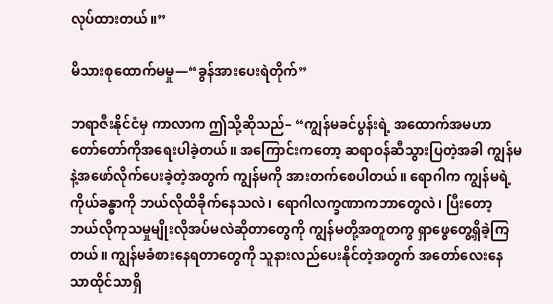လုပ်ထားတယ်။”

မိသားစုထောက်မမှု—“ခွန်အားပေးရဲတိုက်”

ဘရာဇီးနိုင်ငံမှ ကာလာက ဤသို့ဆိုသည်– “ကျွန်မခင်ပွန်းရဲ့ အထောက်အမဟာ တော်တော်ကိုအရေးပါခဲ့တယ်။ အကြောင်းကတော့ ဆရာဝန်ဆီသွားပြတဲ့အခါ ကျွန်မနဲ့အဖော်လိုက်ပေးခဲ့တဲ့အတွက် ကျွန်မကို အားတက်စေပါတယ်။ ရောဂါက ကျွန်မရဲ့ကိုယ်ခန္ဓာကို ဘယ်လိုထိခိုက်နေသလဲ၊ ရောဂါလက္ခဏာကဘာတွေလဲ၊ ပြီးတော့ ဘယ်လိုကုသမှုမျိုးလိုအပ်မလဲဆိုတာတွေကို ကျွန်မတို့အတူတကွ ရှာဖွေတွေ့ရှိခဲ့ကြတယ်။ ကျွန်မခံစားနေရတာတွေကို သူနားလည်ပေးနိုင်တဲ့အတွက် အတော်လေးနေသာထိုင်သာရှိ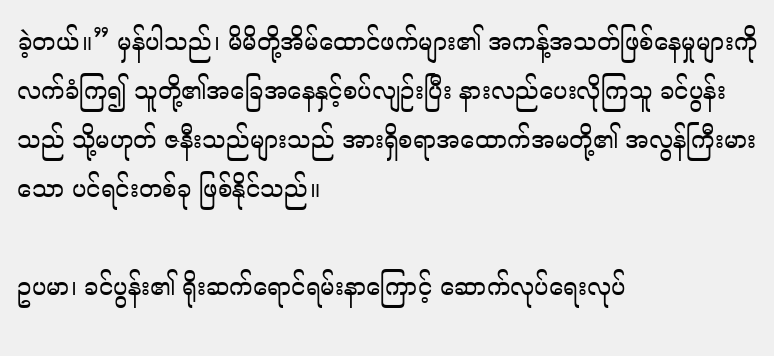ခဲ့တယ်။” မှန်ပါသည်၊ မိမိတို့အိမ်ထောင်ဖက်များ၏ အကန့်အသတ်ဖြစ်နေမှုများကို လက်ခံကြ၍ သူတို့၏အခြေအနေနှင့်စပ်လျဉ်းပြီး နားလည်ပေးလိုကြသူ ခင်ပွန်းသည် သို့မဟုတ် ဇနီးသည်များသည် အားရှိစရာအထောက်အမတို့၏ အလွန်ကြီးမားသော ပင်ရင်းတစ်ခု ဖြစ်နိုင်သည်။

ဥပမာ၊ ခင်ပွန်း၏ ရိုးဆက်ရောင်ရမ်းနာကြောင့် ဆောက်လုပ်ရေးလုပ်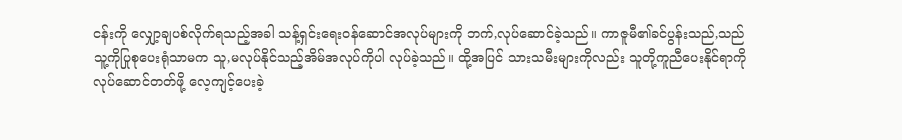ငန်းကို လျှော့ချပစ်လိုက်ရသည့်အခါ သန့်ရှင်းရေးဝန်ဆောင်အလုပ်များကို ဘက်,လုပ်ဆောင်ခဲ့သည်။ ကာဇူမီ၏ခင်ပွန်းသည်,သည် သူ့ကိုပြုစုပေးရုံသာမက သူ,မလုပ်နိုင်သည့်အိမ်အလုပ်ကိုပါ လုပ်ခဲ့သည်။ ထို့အပြင် သားသမီးများကိုလည်း သူတို့ကူညီပေးနိုင်ရာကိုလုပ်ဆောင်တတ်ဖို့ လေ့ကျင့်ပေးခဲ့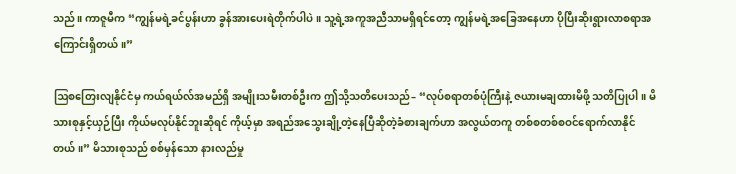သည်။ ကာဇူမီက “ကျွန်မရဲ့ခင်ပွန်းဟာ ခွန်အားပေးရဲတိုက်ပါပဲ။ သူ့ရဲ့အကူအညီသာမရှိရင်တော့ ကျွန်မရဲ့အခြေအနေဟာ ပိုပြီးဆိုးရွားလာစရာအကြောင်းရှိတယ်။”

ဩစတြေးလျနိုင်ငံမှ ကယ်ရယ်လ်အမည်ရှိ အမျိုးသမီးတစ်ဦးက ဤသို့သတိပေးသည်– “လုပ်စရာတစ်ပုံကြီးနဲ့ ဇယားမချထားမိဖို့ သတိပြုပါ။ မိသားစုနှင့်ယှဉ်ပြီး ကိုယ်မလုပ်နိုင်ဘူးဆိုရင် ကိုယ့်မှာ အရည်အသွေးချို့တဲ့နေပြီဆိုတဲ့ခံစားချက်ဟာ အလွယ်တကူ တစ်စတစ်စဝင်ရောက်လာနိုင်တယ်။” မိသားစုသည် စစ်မှန်သော နားလည်မှု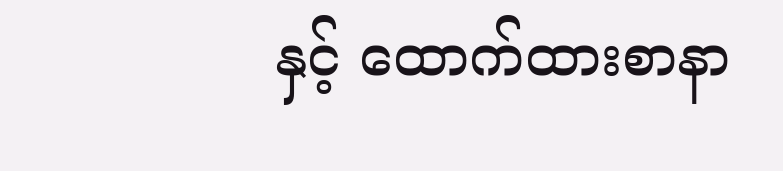နှင့် ထောက်ထားစာနာ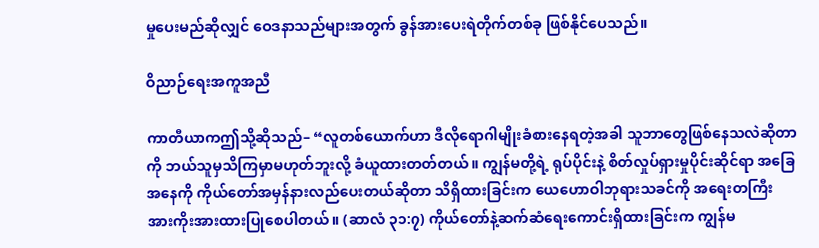မှုပေးမည်ဆိုလျှင် ဝေဒနာသည်များအတွက် ခွန်အားပေးရဲတိုက်တစ်ခု ဖြစ်နိုင်ပေသည်။

ဝိညာဉ်ရေးအကူအညီ

ကာတီယာကဤသို့ဆိုသည်– “လူတစ်ယောက်ဟာ ဒီလိုရောဂါမျိုးခံစားနေရတဲ့အခါ သူဘာတွေဖြစ်နေသလဲဆိုတာကို ဘယ်သူမှသိကြမှာမဟုတ်ဘူးလို့ ခံယူထားတတ်တယ်။ ကျွန်မတို့ရဲ့ ရုပ်ပိုင်းနဲ့ စိတ်လှုပ်ရှားမှုပိုင်းဆိုင်ရာ အခြေအနေကို ကိုယ်တော်အမှန်နားလည်ပေးတယ်ဆိုတာ သိရှိထားခြင်းက ယေဟောဝါဘုရားသခင်ကို အရေးတကြီး အားကိုးအားထားပြုစေပါတယ်။ (ဆာလံ ၃၁:၇) ကိုယ်တော်နဲ့ဆက်ဆံရေးကောင်းရှိထားခြင်းက ကျွန်မ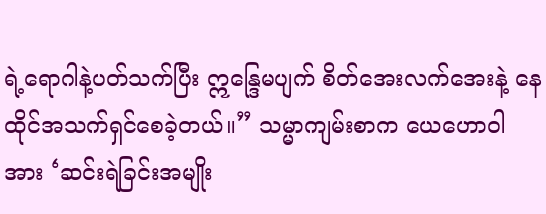ရဲ့ရောဂါနဲ့ပတ်သက်ပြီး ဣန္ဒြေမပျက် စိတ်အေးလက်အေးနဲ့ နေထိုင်အသက်ရှင်စေခဲ့တယ်။” သမ္မာကျမ်းစာက ယေဟောဝါအား ‘ဆင်းရဲခြင်းအမျိုး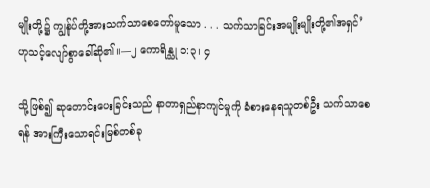မျိုးတို့၌ ကျွန်ုပ်တို့အားသက်သာစေတော်မူသော . . . သက်သာခြင်းအမျိုးမျိုးတို့၏အရှင်’ ဟုသင့်လျော်စွာခေါ်ဆို၏။—၂ ကောရိန္သု ၁:၃၊ ၄

သို့ဖြစ်၍ ဆုတောင်းပေးခြင်းသည် နာတာရှည်နာကျင်မှုကို ခံစားနေရသူတစ်ဦး သက်သာစေရန် အားကြီးသောရင်းမြစ်တစ်ခု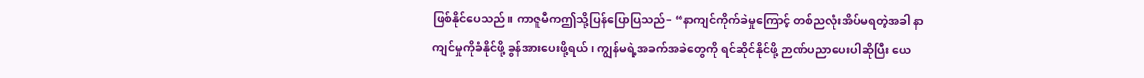ဖြစ်နိုင်ပေသည်။ ကာဇူမီကဤသို့ပြန်ပြောပြသည်– “နာကျင်ကိုက်ခဲမှုကြောင့် တစ်ညလုံးအိပ်မရတဲ့အခါ နာကျင်မှုကိုခံနိုင်ဖို့ ခွန်အားပေးဖို့ရယ်၊ ကျွန်မရဲ့အခက်အခဲတွေကို ရင်ဆိုင်နိုင်ဖို့ ဉာဏ်ပညာပေးပါဆိုပြီး ယေ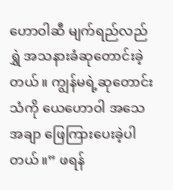ဟောဝါဆီ မျက်ရည်လည်ရွှဲ အသနားခံဆုတောင်းခဲ့တယ်။ ကျွန်မရဲ့ဆုတောင်းသံကို ယေဟောဝါ အသေအချာ ဖြေကြားပေးခဲ့ပါတယ်။” ဖရန်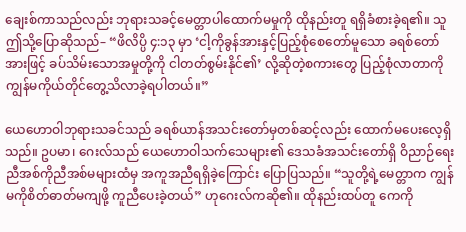ချေးစ်ကာသည်လည်း ဘုရားသခင့်မေတ္တာပါထောက်မမှုကို ထိုနည်းတူ ရရှိခံစားခဲ့ရ၏။ သူဤသို့ပြောဆိုသည်– “ဖိလိပ္ပိ ၄:၁၃ မှာ ‘ငါ့ကိုခွန်အားနှင့်ပြည့်စုံစေတော်မူသော ခရစ်တော်အားဖြင့် ခပ်သိမ်းသောအမှုတို့ကို ငါတတ်စွမ်းနိုင်၏’ လို့ဆိုတဲ့စကားတွေ ပြည့်စုံလာတာကို ကျွန်မကိုယ်တိုင်တွေ့သိလာခဲ့ရပါတယ်။”

ယေဟောဝါဘုရားသခင်သည် ခရစ်ယာန်အသင်းတော်မှတစ်ဆင့်လည်း ထောက်မပေးလေ့ရှိသည်။ ဥပမာ၊ ဂေးလ်သည် ယေဟောဝါသက်သေများ၏ ဒေသခံအသင်းတော်ရှိ ဝိညာဉ်ရေး ညီအစ်ကိုညီအစ်မများထံမှ အကူအညီရရှိခဲ့ကြောင်း ပြောပြသည်။ “သူတို့ရဲ့မေတ္တာက ကျွန်မကိုစိတ်ဓာတ်မကျဖို့ ကူညီပေးခဲ့တယ်” ဟုဂေးလ်ကဆို၏။ ထိုနည်းထပ်တူ ကေကို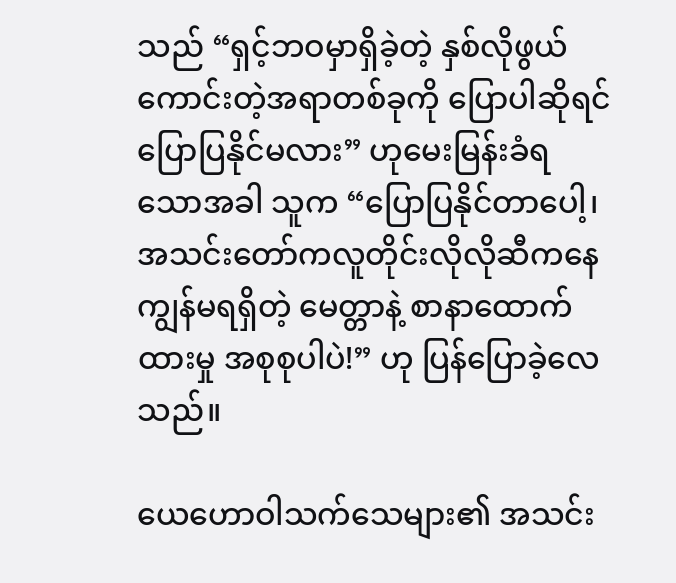သည် “ရှင့်ဘဝမှာရှိခဲ့တဲ့ နှစ်လိုဖွယ်ကောင်းတဲ့အရာတစ်ခုကို ပြောပါဆိုရင် ပြောပြနိုင်မလား” ဟုမေးမြန်းခံရသောအခါ သူက “ပြောပြနိုင်တာပေါ့၊ အသင်းတော်ကလူတိုင်းလိုလိုဆီကနေ ကျွန်မရရှိတဲ့ မေတ္တာနဲ့ စာနာထောက်ထားမှု အစုစုပါပဲ!” ဟု ပြန်ပြောခဲ့လေသည်။

ယေဟောဝါသက်သေများ၏ အသင်း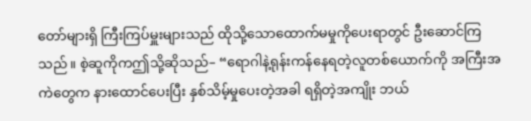တော်များရှိ ကြီးကြပ်မှူးများသည် ထိုသို့သောထောက်မမှုကိုပေးရာတွင် ဦးဆောင်ကြသည်။ စဲ့ဆူကိုကဤသို့ဆိုသည်– “ရောဂါနဲ့ရုန်းကန်နေရတဲ့လူတစ်ယောက်ကို အကြီးအကဲတွေက နားထောင်ပေးပြီး နှစ်သိမ့်မှုပေးတဲ့အခါ ရရှိတဲ့အကျိုး ဘယ်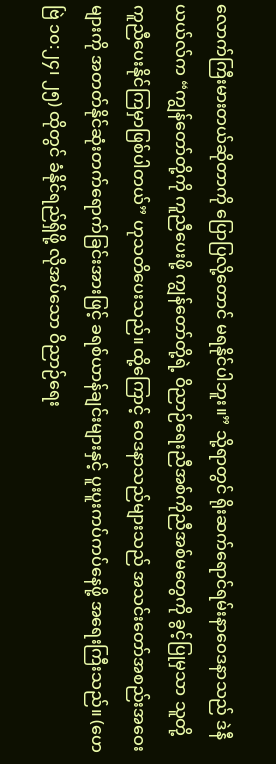လောက်ကြီးမားတယ်ဆိုတာကို ပြောပြလို့တောင် မရနိုင်ပါဘူး။” သို့ရာတွင် ရိုးဆက်ရောင်ရမ်းနာဝေဒနာသည် ဒဲနီယယ်လ်က “ကျွန်တော်တို့ကို ကူညီပေးဖို့ ကျွန်တော်တို့ရဲ့ ဝိညာဉ်ရေးညီအစ်ကိုညီအစ်မတွေကို ခွင့်ပြုမှသာ သူတို့ကူညီပေးနိုင်ကြမှာဖြစ်ပါတယ်” ဟုသတိပေးသည်။ ထို့ကြောင့် ဝေဒနာသည်များသည် အသင်းတော်အစည်းအဝေးများကို အတတ်နိုင်ဆုံးတက်ရောက်ခြင်းအားဖြင့် ခရစ်ယာန်ချင်းများနှင့် ပူးပူးကပ်ကပ်နေဖို့ အရေးကြီးသည်။ (ဟေဗြဲ ၁၀:၂၄၊ ၂၅) ထိုတွင် ခံနိုင်ရည်ရှိဖို့ လိုအပ်သော ဝိညာဉ်ရေး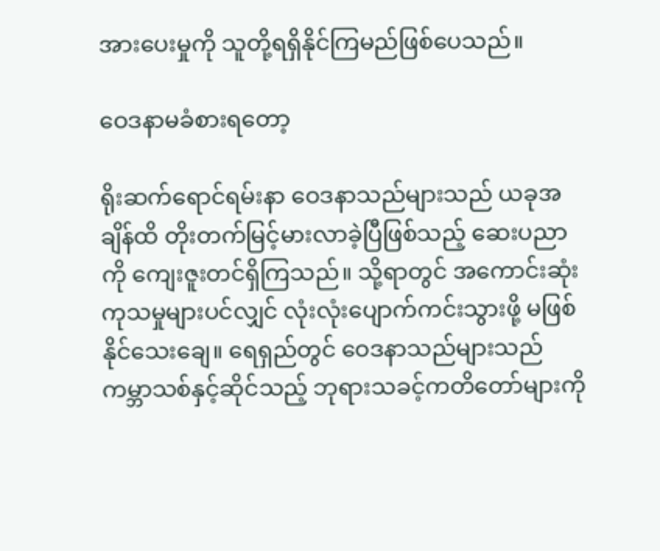အားပေးမှုကို သူတို့ရရှိနိုင်ကြမည်ဖြစ်ပေသည်။

ဝေဒနာမခံစားရတော့

ရိုးဆက်ရောင်ရမ်းနာ ဝေဒနာသည်များသည် ယခုအချိန်ထိ တိုးတက်မြင့်မားလာခဲ့ပြီဖြစ်သည့် ဆေးပညာကို ကျေးဇူးတင်ရှိကြသည်။ သို့ရာတွင် အကောင်းဆုံးကုသမှုများပင်လျှင် လုံးလုံးပျောက်ကင်းသွားဖို့ မဖြစ်နိုင်သေးချေ။ ရေရှည်တွင် ဝေဒနာသည်များသည် ကမ္ဘာသစ်နှင့်ဆိုင်သည့် ဘုရားသခင့်ကတိတော်များကို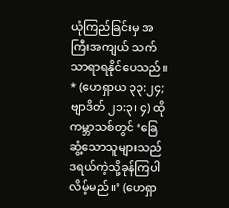ယုံကြည်ခြင်းမှ အကြီးအကျယ် သက်သာရာရနိုင်ပေသည်။ * (ဟေရှာယ ၃၃:၂၄; ဗျာဒိတ် ၂၁:၃၊ ၄) ထိုကမ္ဘာသစ်တွင် ‘ခြေဆွံ့သောသူများသည် ဒရယ်ကဲ့သို့ခုန်ကြပါလိမ့်မည်။’ (ဟေရှာ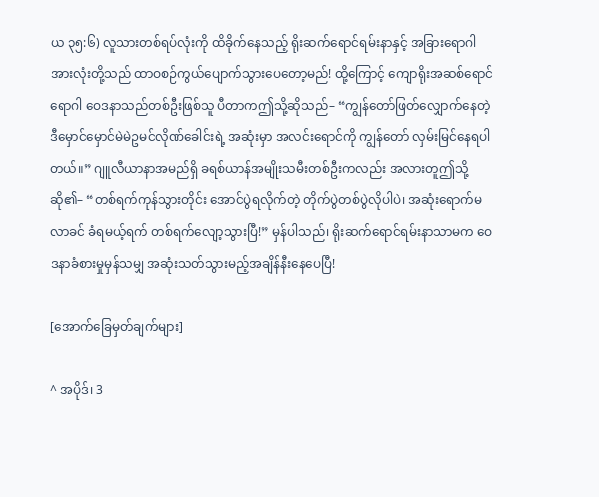ယ ၃၅:၆) လူသားတစ်ရပ်လုံးကို ထိခိုက်နေသည့် ရိုးဆက်ရောင်ရမ်းနာနှင့် အခြားရောဂါအားလုံးတို့သည် ထာဝစဉ်ကွယ်ပျောက်သွားပေတော့မည်! ထို့ကြောင့် ကျောရိုးအဆစ်ရောင်ရောဂါ ဝေဒနာသည်တစ်ဦးဖြစ်သူ ပီတာကဤသို့ဆိုသည်– “ကျွန်တော်ဖြတ်လျှောက်နေတဲ့ ဒီမှောင်မှောင်မဲမဲဥမင်လိုဏ်ခေါင်းရဲ့ အဆုံးမှာ အလင်းရောင်ကို ကျွန်တော် လှမ်းမြင်နေရပါတယ်။” ဂျူလီယာနာအမည်ရှိ ခရစ်ယာန်အမျိုးသမီးတစ်ဦးကလည်း အလားတူဤသို့ဆို၏– “တစ်ရက်ကုန်သွားတိုင်း အောင်ပွဲရလိုက်တဲ့ တိုက်ပွဲတစ်ပွဲလိုပါပဲ၊ အဆုံးရောက်မလာခင် ခံရမယ့်ရက် တစ်ရက်လျော့သွားပြီ!” မှန်ပါသည်၊ ရိုးဆက်ရောင်ရမ်းနာသာမက ဝေဒနာခံစားမှုမှန်သမျှ အဆုံးသတ်သွားမည့်အချိန်နီးနေပေပြီ!

[အောက်ခြေမှတ်ချက်များ]

^ အပိုဒ်၊ 3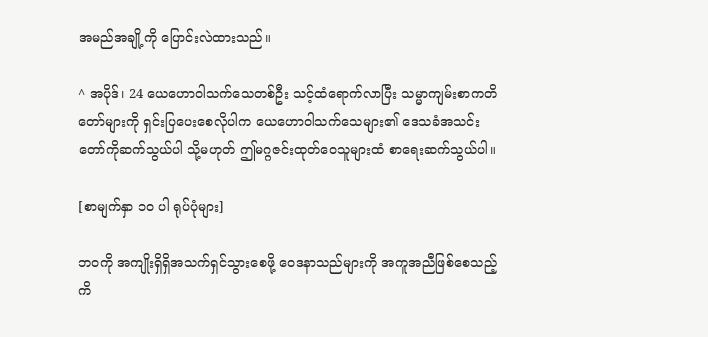အမည်အချို့ကို ပြောင်းလဲထားသည်။

^ အပိုဒ်၊ 24 ယေဟောဝါသက်သေတစ်ဦး သင့်ထံရောက်လာပြီး သမ္မာကျမ်းစာကတိတော်များကို ရှင်းပြပေးစေလိုပါက ယေဟောဝါသက်သေများ၏ ဒေသခံအသင်းတော်ကိုဆက်သွယ်ပါ သို့မဟုတ် ဤမဂ္ဂဇင်းထုတ်ဝေသူများထံ စာရေးဆက်သွယ်ပါ။

[စာမျက်နှာ ၁၀ ပါ ရုပ်ပုံများ]

ဘဝကို အကျိုးရှိရှိအသက်ရှင်သွားစေဖို့ ဝေဒနာသည်များကို အကူအညီဖြစ်စေသည့် ကိ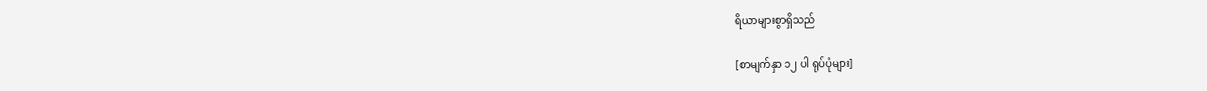ရိယာများစွာရှိသည်

[စာမျက်နှာ ၁၂ ပါ ရုပ်ပုံများ]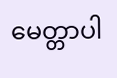မေတ္တာပါ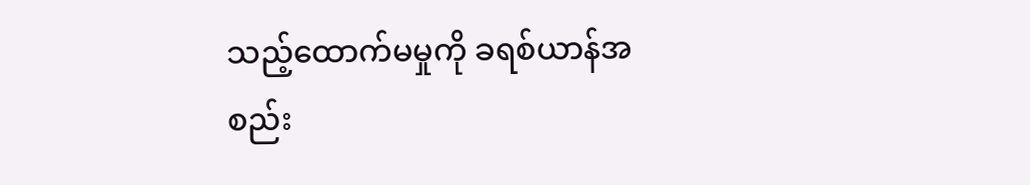သည့်ထောက်မမှုကို ခရစ်ယာန်အစည်း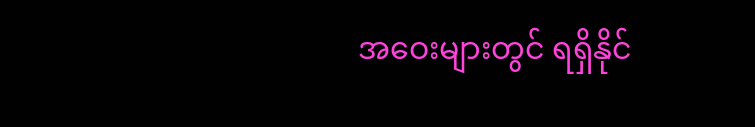အဝေးများတွင် ရရှိနိုင်